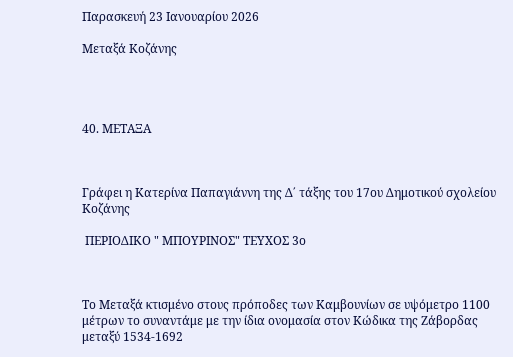Παρασκευή 23 Ιανουαρίου 2026

Μεταξά Κοζάνης




40. ΜΕΤΑΞΑ



Γράφει η Κατερίνα Παπαγιάννη της Δ΄ τάξης του 17ου Δημοτικού σχολείου Κοζάνης

 ΠΕΡΙΟΔΙΚΟ " ΜΠΟΥΡΙΝΟΣ" ΤΕΥΧΟΣ 3ο



Το Μεταξά κτισμένο στους πρόποδες των Καμβουνίων σε υψόμετρο 1100 μέτρων το συναντάμε με την ίδια ονομασία στον Κώδικα της Ζάβορδας  μεταξύ 1534-1692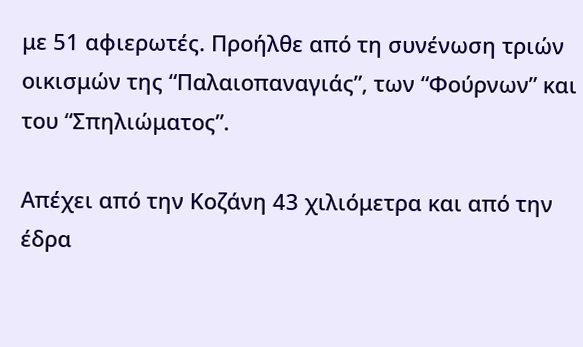με 51 αφιερωτές. Προήλθε από τη συνένωση τριών οικισμών της “Παλαιοπαναγιάς”, των “Φούρνων” και του “Σπηλιώματος”.

Απέχει από την Κοζάνη 43 χιλιόμετρα και από την έδρα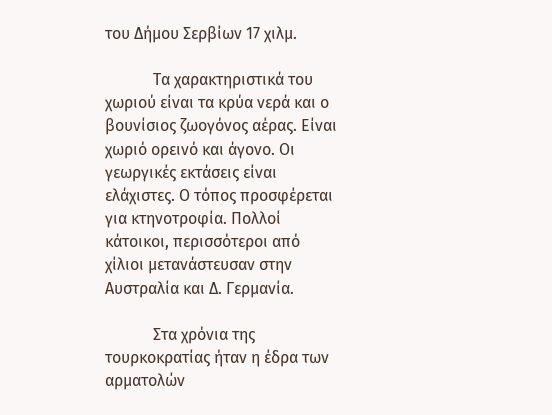του Δήμου Σερβίων 17 χιλμ.

            Τα χαρακτηριστικά του χωριού είναι τα κρύα νερά και ο βουνίσιος ζωογόνος αέρας. Είναι χωριό ορεινό και άγονο. Οι γεωργικές εκτάσεις είναι ελάχιστες. Ο τόπος προσφέρεται για κτηνοτροφία. Πολλοί κάτοικοι, περισσότεροι από χίλιοι μετανάστευσαν στην Αυστραλία και Δ. Γερμανία.

            Στα χρόνια της τουρκοκρατίας ήταν η έδρα των αρματολών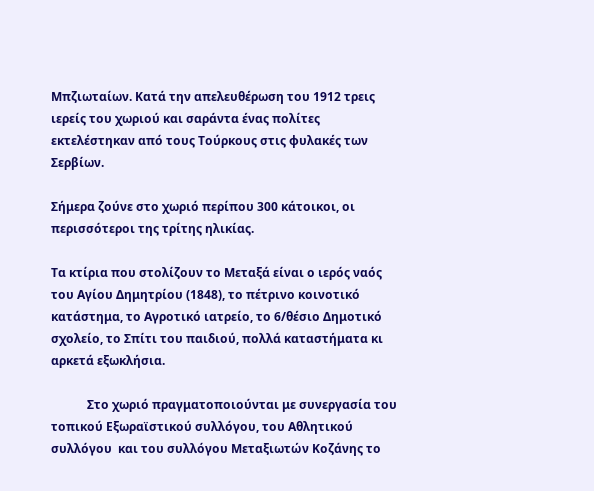Μπζιωταίων. Κατά την απελευθέρωση του 1912 τρεις ιερείς του χωριού και σαράντα ένας πολίτες εκτελέστηκαν από τους Τούρκους στις φυλακές των Σερβίων.

Σήμερα ζούνε στο χωριό περίπου 300 κάτοικοι, οι περισσότεροι της τρίτης ηλικίας.

Τα κτίρια που στολίζουν το Μεταξά είναι ο ιερός ναός του Αγίου Δημητρίου (1848), το πέτρινο κοινοτικό κατάστημα, το Αγροτικό ιατρείο, το 6/θέσιο Δημοτικό σχολείο, το Σπίτι του παιδιού, πολλά καταστήματα κι αρκετά εξωκλήσια.

            Στο χωριό πραγματοποιούνται με συνεργασία του τοπικού Εξωραϊστικού συλλόγου, του Αθλητικού συλλόγου  και του συλλόγου Μεταξιωτών Κοζάνης το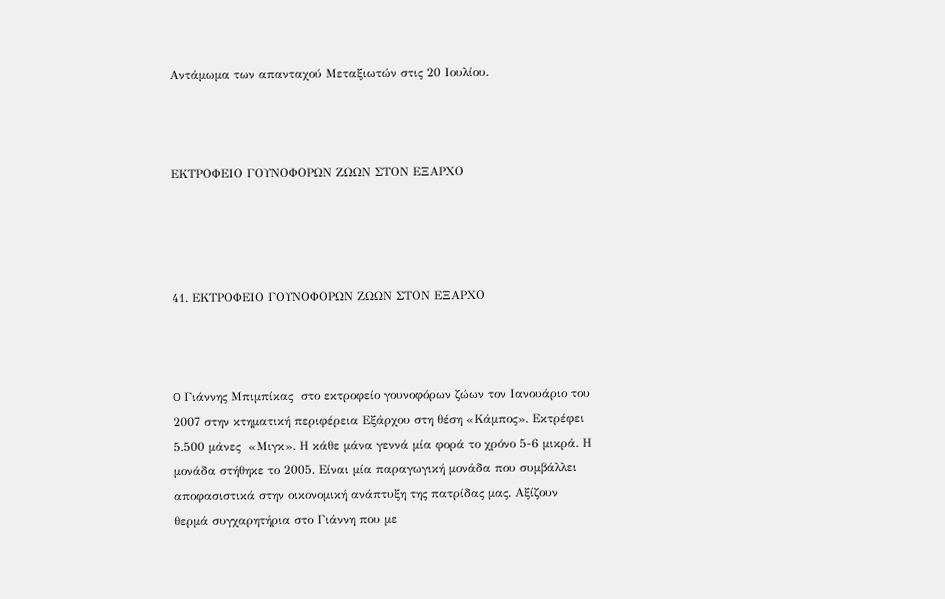Αντάμωμα των απανταχού Μεταξιωτών στις 20 Ιουλίου.



ΕΚΤΡΟΦΕΙΟ ΓΟΥΝΟΦΟΡΩΝ ΖΩΩΝ ΣΤΟΝ ΕΞΑΡΧΟ




41. ΕΚΤΡΟΦΕΙΟ ΓΟΥΝΟΦΟΡΩΝ ΖΩΩΝ ΣΤΟΝ ΕΞΑΡΧΟ



O Γιάννης Μπιμπίκας  στο εκτροφείο γουνοφόρων ζώων τον Ιανουάριο του 2007 στην κτηματική περιφέρεια Εξάρχου στη θέση «Κάμπος». Εκτρέφει 5.500 μάνες  «Μιγκ». Η κάθε μάνα γεννά μία φορά το χρόνο 5-6 μικρά. Η μονάδα στήθηκε το 2005. Είναι μία παραγωγική μονάδα που συμβάλλει αποφασιστικά στην οικονομική ανάπτυξη της πατρίδας μας. Αξίζουν θερμά συγχαρητήρια στο Γιάννη που με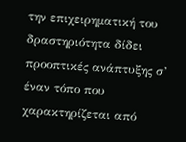την επιχειρηματική του δραστηριότητα δίδει προοπτικές ανάπτυξης σ’ έναν τόπο που χαρακτηρίζεται από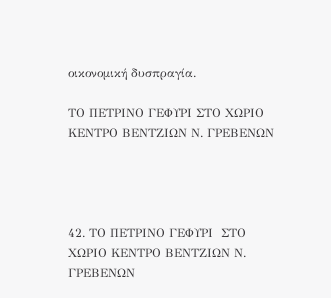οικονομική δυσπραγία.

ΤΟ ΠΕΤΡΙΝΟ ΓΕΦΥΡΙ ΣΤΟ ΧΩΡΙΟ ΚΕΝΤΡΟ ΒΕΝΤΖΙΩΝ Ν. ΓΡΕΒΕΝΩΝ




42. ΤΟ ΠΕΤΡΙΝΟ ΓΕΦΥΡΙ  ΣΤΟ ΧΩΡΙΟ ΚΕΝΤΡΟ ΒΕΝΤΖΙΩΝ Ν. ΓΡΕΒΕΝΩΝ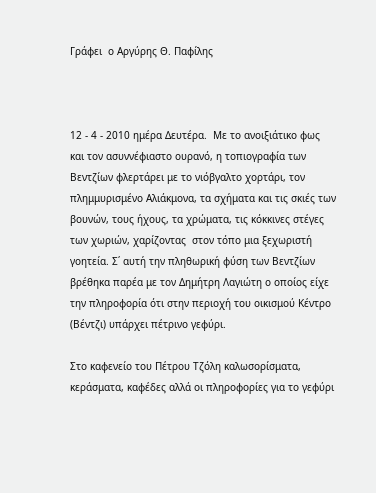Γράφει  ο Αργύρης Θ. Παφίλης



12 - 4 - 2010 ημέρα Δευτέρα.  Με το ανοιξιάτικο φως και τον ασυννέφιαστο ουρανό, η τοπιογραφία των Βεντζίων φλερτάρει με το νιόβγαλτο χορτάρι, τον πλημμυρισμένο Αλιάκμονα, τα σχήματα και τις σκιές των βουνών, τους ήχους, τα χρώματα, τις κόκκινες στέγες των χωριών, χαρίζοντας  στον τόπο μια ξεχωριστή γοητεία. Σ΄ αυτή την πληθωρική φύση των Βεντζίων βρέθηκα παρέα με τον Δημήτρη Λαγιώτη ο οποίος είχε την πληροφορία ότι στην περιοχή του οικισμού Κέντρο (Βέντζι) υπάρχει πέτρινο γεφύρι.

Στο καφενείο του Πέτρου Τζόλη καλωσορίσματα, κεράσματα, καφέδες αλλά οι πληροφορίες για το γεφύρι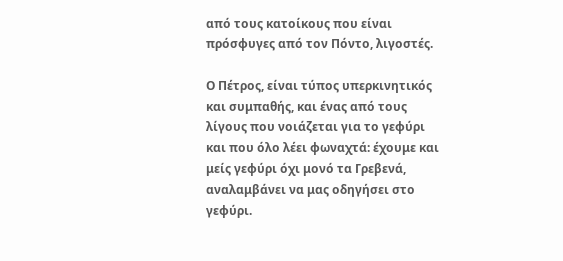από τους κατοίκους που είναι πρόσφυγες από τον Πόντο, λιγοστές.

Ο Πέτρος, είναι τύπος υπερκινητικός και συμπαθής, και ένας από τους λίγους που νοιάζεται για το γεφύρι και που όλο λέει φωναχτά: έχουμε και μείς γεφύρι όχι μονό τα Γρεβενά, αναλαμβάνει να μας οδηγήσει στο γεφύρι.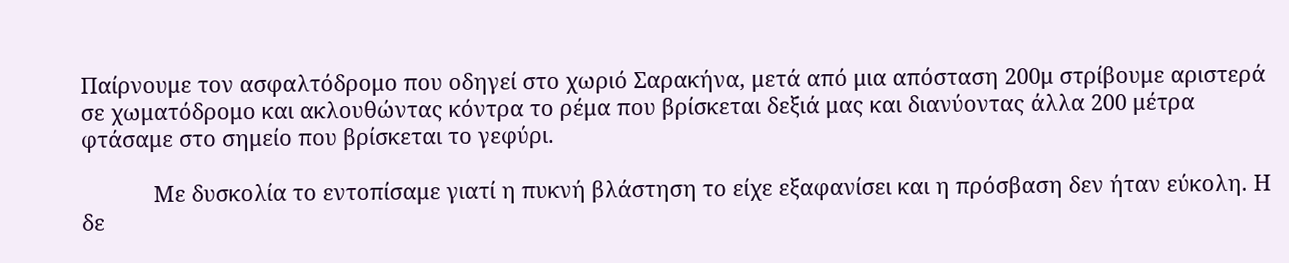Παίρνουμε τον ασφαλτόδρομο που οδηγεί στο χωριό Σαρακήνα, μετά από μια απόσταση 200μ στρίβουμε αριστερά σε χωματόδρομο και ακλουθώντας κόντρα το ρέμα που βρίσκεται δεξιά μας και διανύοντας άλλα 200 μέτρα φτάσαμε στο σημείο που βρίσκεται το γεφύρι.

            Με δυσκολία το εντοπίσαμε γιατί η πυκνή βλάστηση το είχε εξαφανίσει και η πρόσβαση δεν ήταν εύκολη. Η δε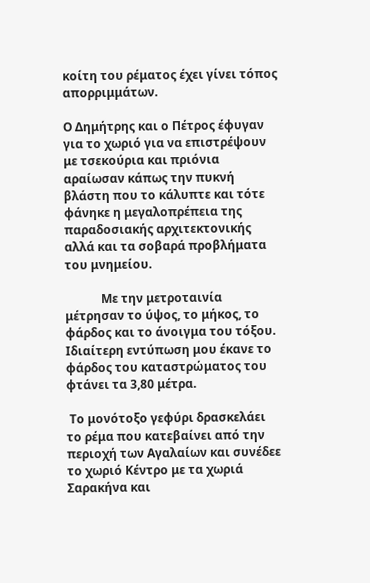κοίτη του ρέματος έχει γίνει τόπος απορριμμάτων.

Ο Δημήτρης και ο Πέτρος έφυγαν για το χωριό για να επιστρέψουν με τσεκούρια και πριόνια αραίωσαν κάπως την πυκνή βλάστη που το κάλυπτε και τότε φάνηκε η μεγαλοπρέπεια της παραδοσιακής αρχιτεκτονικής αλλά και τα σοβαρά προβλήματα του μνημείου.

            Με την μετροταινία μέτρησαν το ύψος, το μήκος, το φάρδος και το άνοιγμα του τόξου.  Ιδιαίτερη εντύπωση μου έκανε το φάρδος του καταστρώματος του φτάνει τα 3,80 μέτρα.

 Το μονότοξο γεφύρι δρασκελάει το ρέμα που κατεβαίνει από την περιοχή των Αγαλαίων και συνέδεε το χωριό Κέντρο με τα χωριά Σαρακήνα και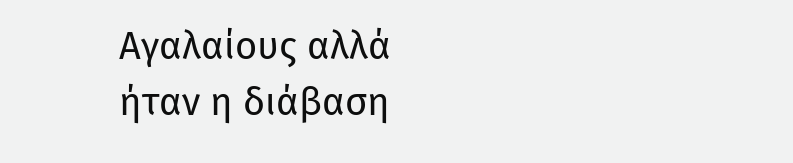Αγαλαίους αλλά ήταν η διάβαση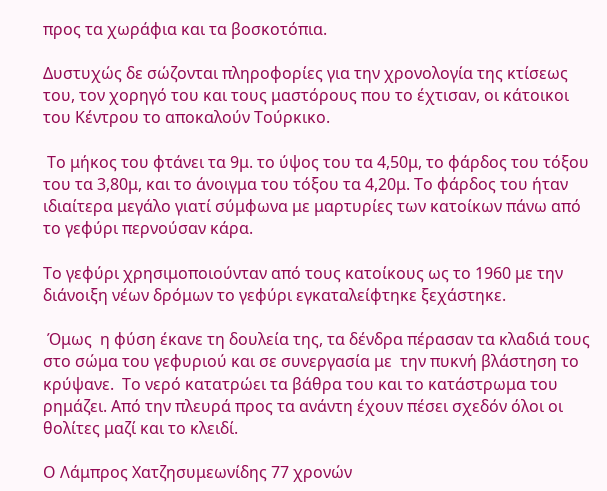προς τα χωράφια και τα βοσκοτόπια.

Δυστυχώς δε σώζονται πληροφορίες για την χρονολογία της κτίσεως του, τον χορηγό του και τους μαστόρους που το έχτισαν, οι κάτοικοι του Κέντρου το αποκαλούν Τούρκικο.

 Το μήκος του φτάνει τα 9μ. το ύψος του τα 4,50μ, το φάρδος του τόξου του τα 3,80μ, και το άνοιγμα του τόξου τα 4,20μ. Το φάρδος του ήταν ιδιαίτερα μεγάλο γιατί σύμφωνα με μαρτυρίες των κατοίκων πάνω από το γεφύρι περνούσαν κάρα.

Το γεφύρι χρησιμοποιούνταν από τους κατοίκους ως το 1960 με την διάνοιξη νέων δρόμων το γεφύρι εγκαταλείφτηκε ξεχάστηκε.

 Όμως  η φύση έκανε τη δουλεία της, τα δένδρα πέρασαν τα κλαδιά τους στο σώμα του γεφυριού και σε συνεργασία με  την πυκνή βλάστηση το κρύψανε.  Το νερό κατατρώει τα βάθρα του και το κατάστρωμα του ρημάζει. Από την πλευρά προς τα ανάντη έχουν πέσει σχεδόν όλοι οι θολίτες μαζί και το κλειδί.

Ο Λάμπρος Χατζησυμεωνίδης 77 χρονών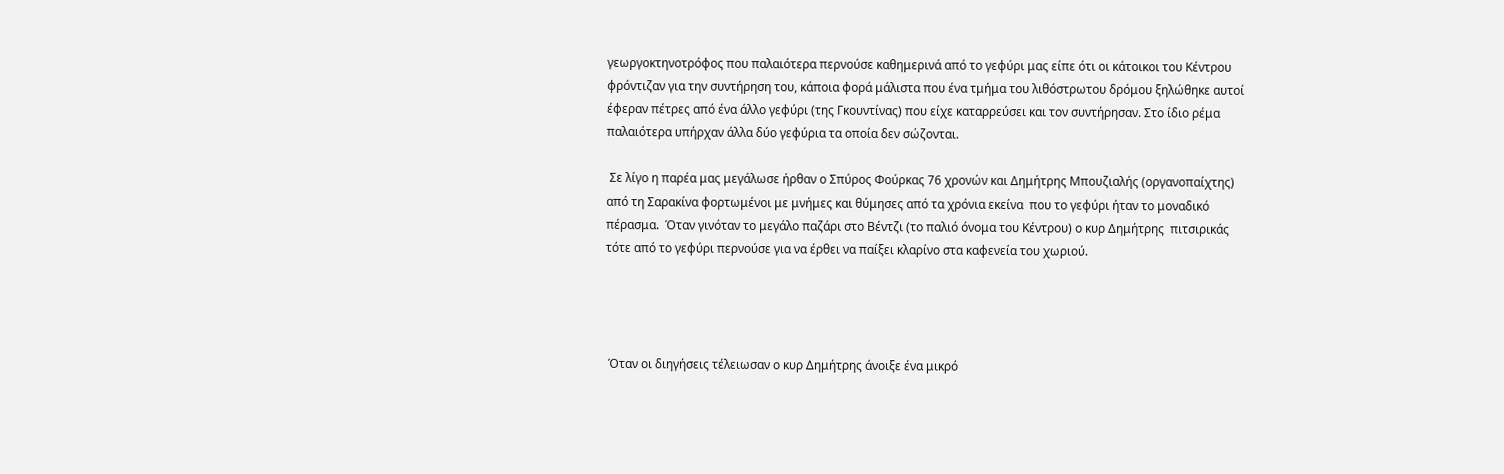γεωργοκτηνοτρόφος που παλαιότερα περνούσε καθημερινά από το γεφύρι μας είπε ότι οι κάτοικοι του Κέντρου φρόντιζαν για την συντήρηση του, κάποια φορά μάλιστα που ένα τμήμα του λιθόστρωτου δρόμου ξηλώθηκε αυτοί έφεραν πέτρες από ένα άλλο γεφύρι (της Γκουντίνας) που είχε καταρρεύσει και τον συντήρησαν. Στο ίδιο ρέμα παλαιότερα υπήρχαν άλλα δύο γεφύρια τα οποία δεν σώζονται.

 Σε λίγο η παρέα μας μεγάλωσε ήρθαν ο Σπύρος Φούρκας 76 χρονών και Δημήτρης Μπουζιαλής (οργανοπαίχτης) από τη Σαρακίνα φορτωμένοι με μνήμες και θύμησες από τα χρόνια εκείνα  που το γεφύρι ήταν το μοναδικό πέρασμα.  Όταν γινόταν το μεγάλο παζάρι στο Βέντζι (το παλιό όνομα του Κέντρου) ο κυρ Δημήτρης  πιτσιρικάς τότε από το γεφύρι περνούσε για να έρθει να παίξει κλαρίνο στα καφενεία του χωριού.




 Όταν οι διηγήσεις τέλειωσαν ο κυρ Δημήτρης άνοιξε ένα μικρό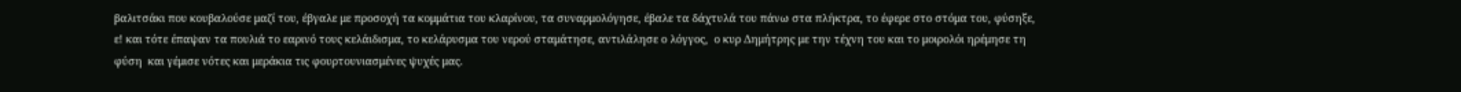βαλιτσάκι που κουβαλούσε μαζί του, έβγαλε με προσοχή τα κομμάτια του κλαρίνου, τα συναρμολόγησε, έβαλε τα δάχτυλά του πάνω στα πλήκτρα, το έφερε στο στόμα του, φύσηξε, ε! και τότε έπαψαν τα πουλιά το εαρινό τους κελάιδισμα, το κελάρυσμα του νερού σταμάτησε, αντιλάλησε ο λόγγος,  ο κυρ Δημήτρης με την τέχνη του και το μοιρολόι ηρέμησε τη φύση  και γέμισε νότες και μεράκια τις φουρτουνιασμένες ψυχές μας.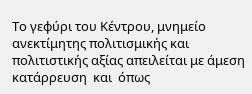Το γεφύρι του Κέντρου, μνημείο ανεκτίμητης πολιτισμικής και πολιτιστικής αξίας απειλείται με άμεση κατάρρευση  και  όπως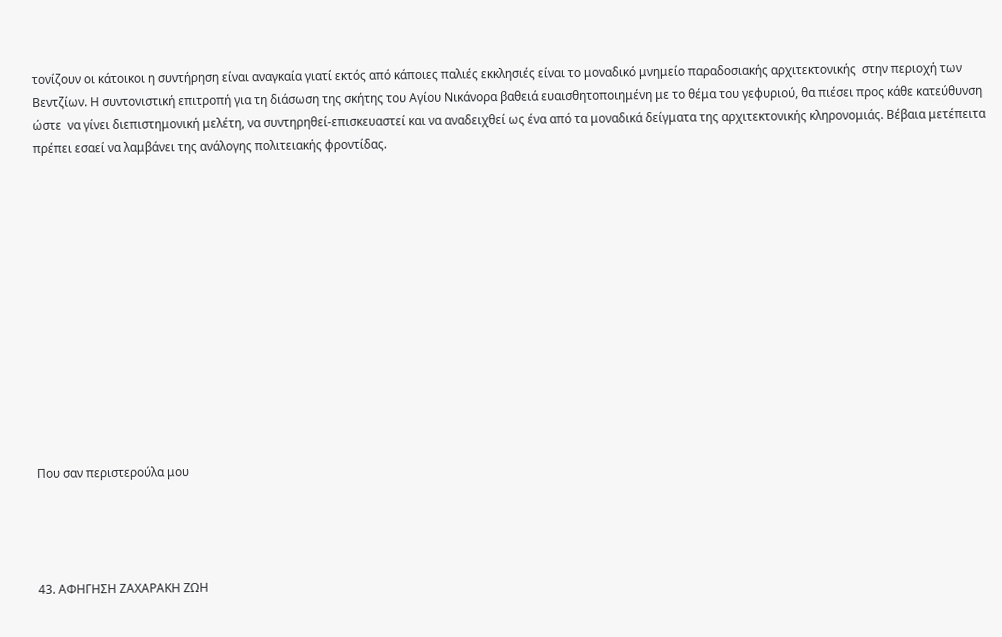τονίζουν οι κάτοικοι η συντήρηση είναι αναγκαία γιατί εκτός από κάποιες παλιές εκκλησιές είναι το μοναδικό μνημείο παραδοσιακής αρχιτεκτονικής  στην περιοχή των Βεντζίων. Η συντονιστική επιτροπή για τη διάσωση της σκήτης του Αγίου Νικάνορα βαθειά ευαισθητοποιημένη με το θέμα του γεφυριού, θα πιέσει προς κάθε κατεύθυνση ώστε  να γίνει διεπιστημονική μελέτη, να συντηρηθεί-επισκευαστεί και να αναδειχθεί ως ένα από τα μοναδικά δείγματα της αρχιτεκτονικής κληρονομιάς. Βέβαια μετέπειτα πρέπει εσαεί να λαμβάνει της ανάλογης πολιτειακής φροντίδας.













Που σαν περιστερούλα μου




43. ΑΦΗΓΗΣΗ ΖΑΧΑΡΑΚΗ ΖΩΗ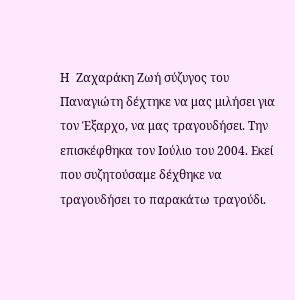Η  Ζαχαράκη Ζωή σύζυγος του Παναγιώτη δέχτηκε να μας μιλήσει για τον Έξαρχο, να μας τραγουδήσει. Την επισκέφθηκα τον Ιούλιο του 2004. Εκεί που συζητούσαμε δέχθηκε να τραγουδήσει το παρακάτω τραγούδι.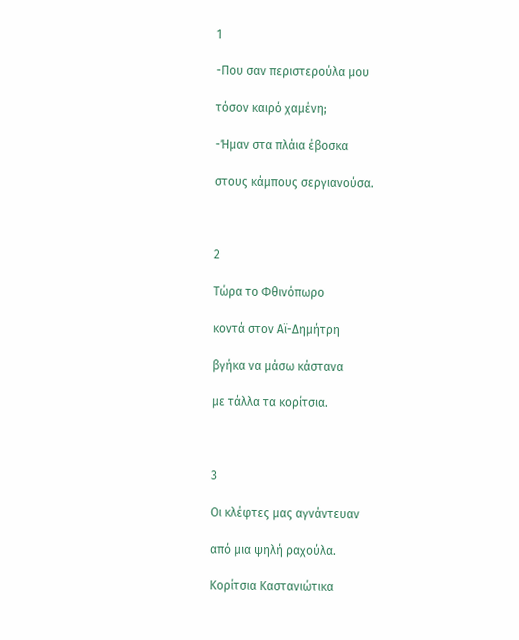1

-Που σαν περιστερούλα μου

τόσον καιρό χαμένη;

-Ήμαν στα πλάια έβοσκα

στους κάμπους σεργιανούσα.



2

Τώρα το Φθινόπωρο

κοντά στον Αϊ-Δημήτρη

βγήκα να μάσω κάστανα

με τάλλα τα κορίτσια.



3

Οι κλέφτες μας αγνάντευαν

από μια ψηλή ραχούλα.

Κορίτσια Καστανιώτικα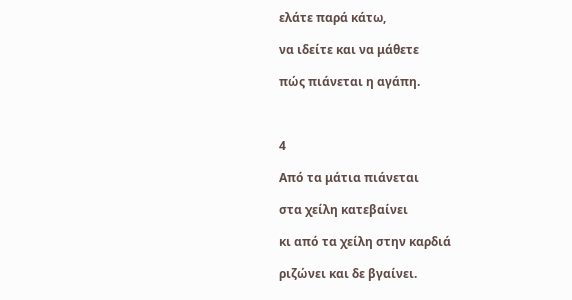ελάτε παρά κάτω,

να ιδείτε και να μάθετε

πώς πιάνεται η αγάπη.



4

Από τα μάτια πιάνεται

στα χείλη κατεβαίνει

κι από τα χείλη στην καρδιά

ριζώνει και δε βγαίνει.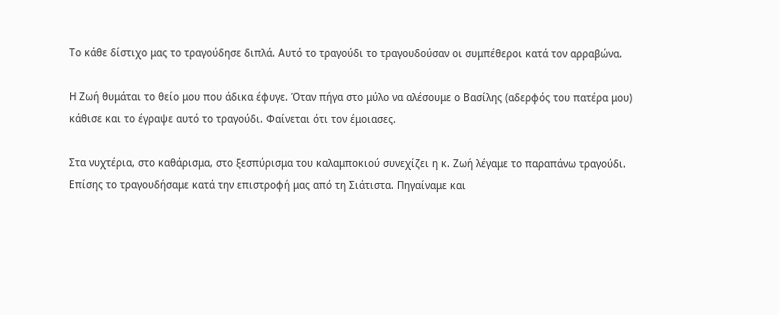Το κάθε δίστιχο μας το τραγούδησε διπλά. Αυτό το τραγούδι το τραγουδούσαν οι συμπέθεροι κατά τον αρραβώνα.

Η Ζωή θυμάται το θείο μου που άδικα έφυγε. Όταν πήγα στο μύλο να αλέσουμε ο Βασίλης (αδερφός του πατέρα μου) κάθισε και το έγραψε αυτό το τραγούδι. Φαίνεται ότι τον έμοιασες.

Στα νυχτέρια, στο καθάρισμα, στο ξεσπύρισμα του καλαμποκιού συνεχίζει η κ. Ζωή λέγαμε το παραπάνω τραγούδι. Επίσης το τραγουδήσαμε κατά την επιστροφή μας από τη Σιάτιστα. Πηγαίναμε και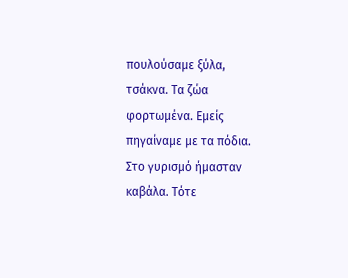πουλούσαμε ξύλα, τσάκνα. Τα ζώα φορτωμένα. Εμείς πηγαίναμε με τα πόδια. Στο γυρισμό ήμασταν καβάλα. Τότε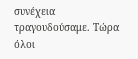συνέχεια τραγουδούσαμε. Τώρα όλοι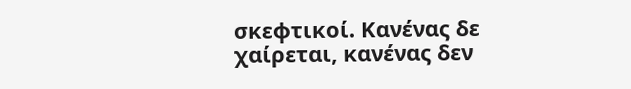σκεφτικοί. Κανένας δε χαίρεται, κανένας δεν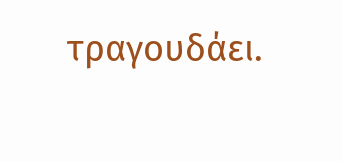τραγουδάει.